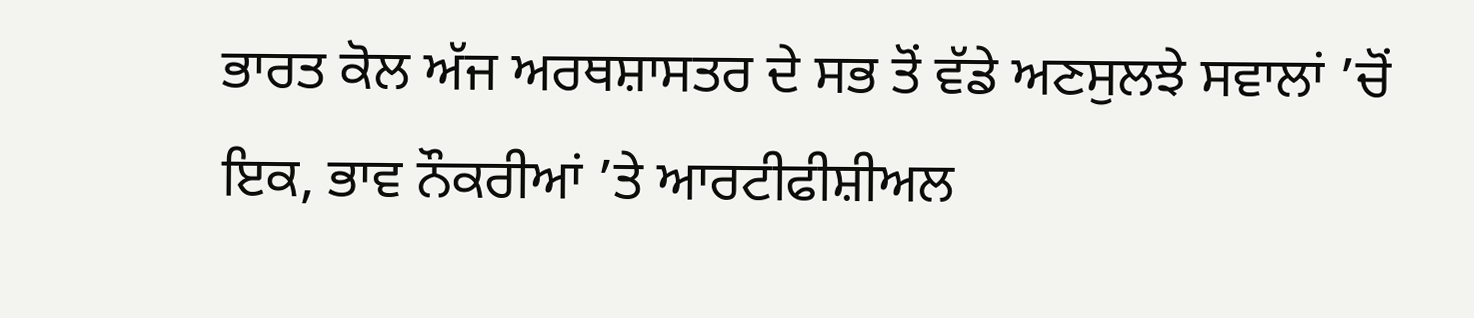ਭਾਰਤ ਕੋਲ ਅੱਜ ਅਰਥਸ਼ਾਸਤਰ ਦੇ ਸਭ ਤੋਂ ਵੱਡੇ ਅਣਸੁਲਝੇ ਸਵਾਲਾਂ ’ਚੋਂ ਇਕ, ਭਾਵ ਨੌਕਰੀਆਂ ’ਤੇ ਆਰਟੀਫੀਸ਼ੀਅਲ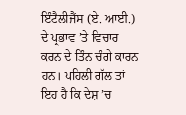ਇੰਟੈਲੀਜੈਂਸ (ਏ. ਆਈ.) ਦੇ ਪ੍ਰਭਾਵ ’ਤੇ ਵਿਚਾਰ ਕਰਨ ਦੇ ਤਿੰਨ ਚੰਗੇ ਕਾਰਨ ਹਨ। ਪਹਿਲੀ ਗੱਲ ਤਾਂ ਇਹ ਹੈ ਕਿ ਦੇਸ਼ ’ਚ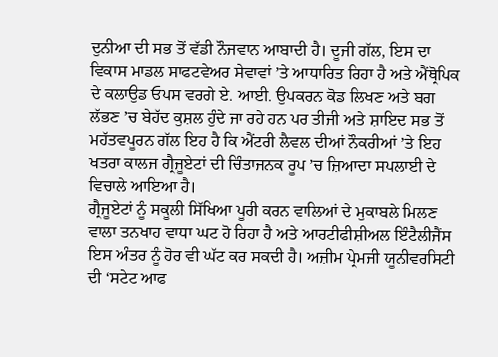ਦੁਨੀਆ ਦੀ ਸਭ ਤੋਂ ਵੱਡੀ ਨੌਜਵਾਨ ਆਬਾਦੀ ਹੈ। ਦੂਜੀ ਗੱਲ, ਇਸ ਦਾ ਵਿਕਾਸ ਮਾਡਲ ਸਾਫਟਵੇਅਰ ਸੇਵਾਵਾਂ ’ਤੇ ਆਧਾਰਿਤ ਰਿਹਾ ਹੈ ਅਤੇ ਐਂਥ੍ਰੋਪਿਕ ਦੇ ਕਲਾਉਡ ਓਪਸ ਵਰਗੇ ਏ. ਆਈ. ਉਪਕਰਨ ਕੋਡ ਲਿਖਣ ਅਤੇ ਬਗ ਲੱਭਣ ’ਚ ਬੇਹੱਦ ਕੁਸ਼ਲ ਹੁੰਦੇ ਜਾ ਰਹੇ ਹਨ ਪਰ ਤੀਜੀ ਅਤੇ ਸ਼ਾਇਦ ਸਭ ਤੋਂ ਮਹੱਤਵਪੂਰਨ ਗੱਲ ਇਹ ਹੈ ਕਿ ਐਂਟਰੀ ਲੈਵਲ ਦੀਆਂ ਨੌਕਰੀਆਂ ’ਤੇ ਇਹ ਖਤਰਾ ਕਾਲਜ ਗ੍ਰੈਜੂਏਟਾਂ ਦੀ ਚਿੰਤਾਜਨਕ ਰੂਪ ’ਚ ਜ਼ਿਆਦਾ ਸਪਲਾਈ ਦੇ ਵਿਚਾਲੇ ਆਇਆ ਹੈ।
ਗ੍ਰੈਜੂਏਟਾਂ ਨੂੰ ਸਕੂਲੀ ਸਿੱਖਿਆ ਪੂਰੀ ਕਰਨ ਵਾਲਿਆਂ ਦੇ ਮੁਕਾਬਲੇ ਮਿਲਣ ਵਾਲਾ ਤਨਖਾਹ ਵਾਧਾ ਘਟ ਹੋ ਰਿਹਾ ਹੈ ਅਤੇ ਆਰਟੀਫੀਸ਼ੀਅਲ ਇੰਟੈਲੀਜੈਂਸ ਇਸ ਅੰਤਰ ਨੂੰ ਹੋਰ ਵੀ ਘੱਟ ਕਰ ਸਕਦੀ ਹੈ। ਅਜ਼ੀਮ ਪ੍ਰੇਮਜੀ ਯੂਨੀਵਰਸਿਟੀ ਦੀ ‘ਸਟੇਟ ਆਫ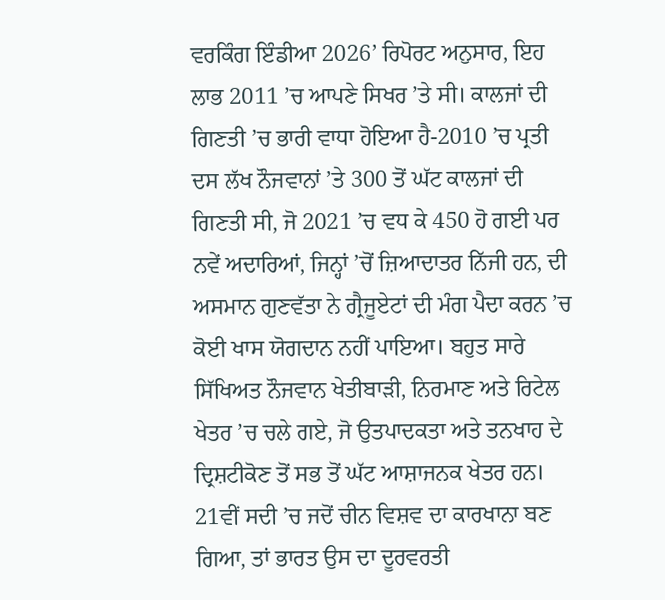ਵਰਕਿੰਗ ਇੰਡੀਆ 2026’ ਰਿਪੋਰਟ ਅਨੁਸਾਰ, ਇਹ ਲਾਭ 2011 ’ਚ ਆਪਣੇ ਸਿਖਰ ’ਤੇ ਸੀ। ਕਾਲਜਾਂ ਦੀ ਗਿਣਤੀ ’ਚ ਭਾਰੀ ਵਾਧਾ ਹੋਇਆ ਹੈ-2010 ’ਚ ਪ੍ਰਤੀ ਦਸ ਲੱਖ ਨੌਜਵਾਨਾਂ ’ਤੇ 300 ਤੋਂ ਘੱਟ ਕਾਲਜਾਂ ਦੀ ਗਿਣਤੀ ਸੀ, ਜੋ 2021 ’ਚ ਵਧ ਕੇ 450 ਹੋ ਗਈ ਪਰ ਨਵੇਂ ਅਦਾਰਿਆਂ, ਜਿਨ੍ਹਾਂ ’ਚੋਂ ਜ਼ਿਆਦਾਤਰ ਨਿੱਜੀ ਹਨ, ਦੀ ਅਸਮਾਨ ਗੁਣਵੱਤਾ ਨੇ ਗ੍ਰੈਜੂਏਟਾਂ ਦੀ ਮੰਗ ਪੈਦਾ ਕਰਨ ’ਚ ਕੋਈ ਖਾਸ ਯੋਗਦਾਨ ਨਹੀਂ ਪਾਇਆ। ਬਹੁਤ ਸਾਰੇ ਸਿੱਖਿਅਤ ਨੌਜਵਾਨ ਖੇਤੀਬਾੜੀ, ਨਿਰਮਾਣ ਅਤੇ ਰਿਟੇਲ ਖੇਤਰ ’ਚ ਚਲੇ ਗਏ, ਜੋ ਉਤਪਾਦਕਤਾ ਅਤੇ ਤਨਖਾਹ ਦੇ ਦ੍ਰਿਸ਼ਟੀਕੋਣ ਤੋਂ ਸਭ ਤੋਂ ਘੱਟ ਆਸ਼ਾਜਨਕ ਖੇਤਰ ਹਨ।
21ਵੀਂ ਸਦੀ ’ਚ ਜਦੋਂ ਚੀਨ ਵਿਸ਼ਵ ਦਾ ਕਾਰਖਾਨਾ ਬਣ ਗਿਆ, ਤਾਂ ਭਾਰਤ ਉਸ ਦਾ ਦੂਰਵਰਤੀ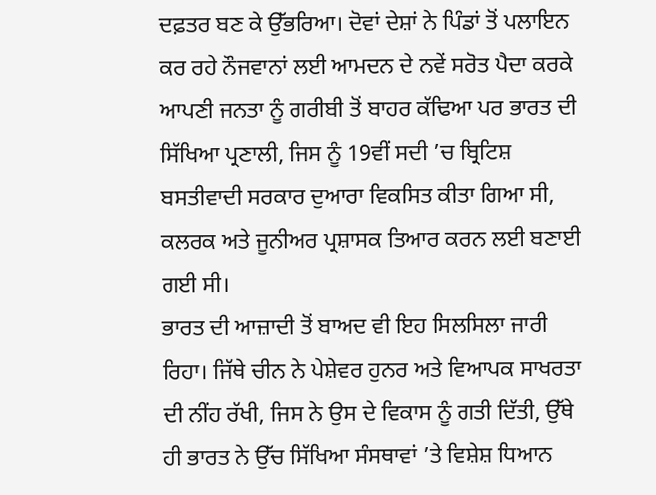ਦਫ਼ਤਰ ਬਣ ਕੇ ਉੱਭਰਿਆ। ਦੋਵਾਂ ਦੇਸ਼ਾਂ ਨੇ ਪਿੰਡਾਂ ਤੋਂ ਪਲਾਇਨ ਕਰ ਰਹੇ ਨੌਜਵਾਨਾਂ ਲਈ ਆਮਦਨ ਦੇ ਨਵੇਂ ਸਰੋਤ ਪੈਦਾ ਕਰਕੇ ਆਪਣੀ ਜਨਤਾ ਨੂੰ ਗਰੀਬੀ ਤੋਂ ਬਾਹਰ ਕੱਢਿਆ ਪਰ ਭਾਰਤ ਦੀ ਸਿੱਖਿਆ ਪ੍ਰਣਾਲੀ, ਜਿਸ ਨੂੰ 19ਵੀਂ ਸਦੀ ’ਚ ਬ੍ਰਿਟਿਸ਼ ਬਸਤੀਵਾਦੀ ਸਰਕਾਰ ਦੁਆਰਾ ਵਿਕਸਿਤ ਕੀਤਾ ਗਿਆ ਸੀ, ਕਲਰਕ ਅਤੇ ਜੂਨੀਅਰ ਪ੍ਰਸ਼ਾਸਕ ਤਿਆਰ ਕਰਨ ਲਈ ਬਣਾਈ ਗਈ ਸੀ।
ਭਾਰਤ ਦੀ ਆਜ਼ਾਦੀ ਤੋਂ ਬਾਅਦ ਵੀ ਇਹ ਸਿਲਸਿਲਾ ਜਾਰੀ ਰਿਹਾ। ਜਿੱਥੇ ਚੀਨ ਨੇ ਪੇਸ਼ੇਵਰ ਹੁਨਰ ਅਤੇ ਵਿਆਪਕ ਸਾਖਰਤਾ ਦੀ ਨੀਂਹ ਰੱਖੀ, ਜਿਸ ਨੇ ਉਸ ਦੇ ਵਿਕਾਸ ਨੂੰ ਗਤੀ ਦਿੱਤੀ, ਉੱਥੇ ਹੀ ਭਾਰਤ ਨੇ ਉੱਚ ਸਿੱਖਿਆ ਸੰਸਥਾਵਾਂ ’ਤੇ ਵਿਸ਼ੇਸ਼ ਧਿਆਨ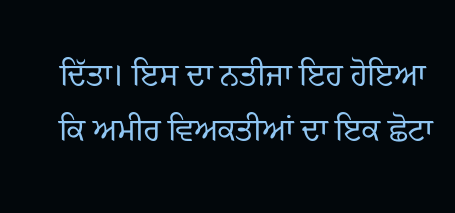ਦਿੱਤਾ। ਇਸ ਦਾ ਨਤੀਜਾ ਇਹ ਹੋਇਆ ਕਿ ਅਮੀਰ ਵਿਅਕਤੀਆਂ ਦਾ ਇਕ ਛੋਟਾ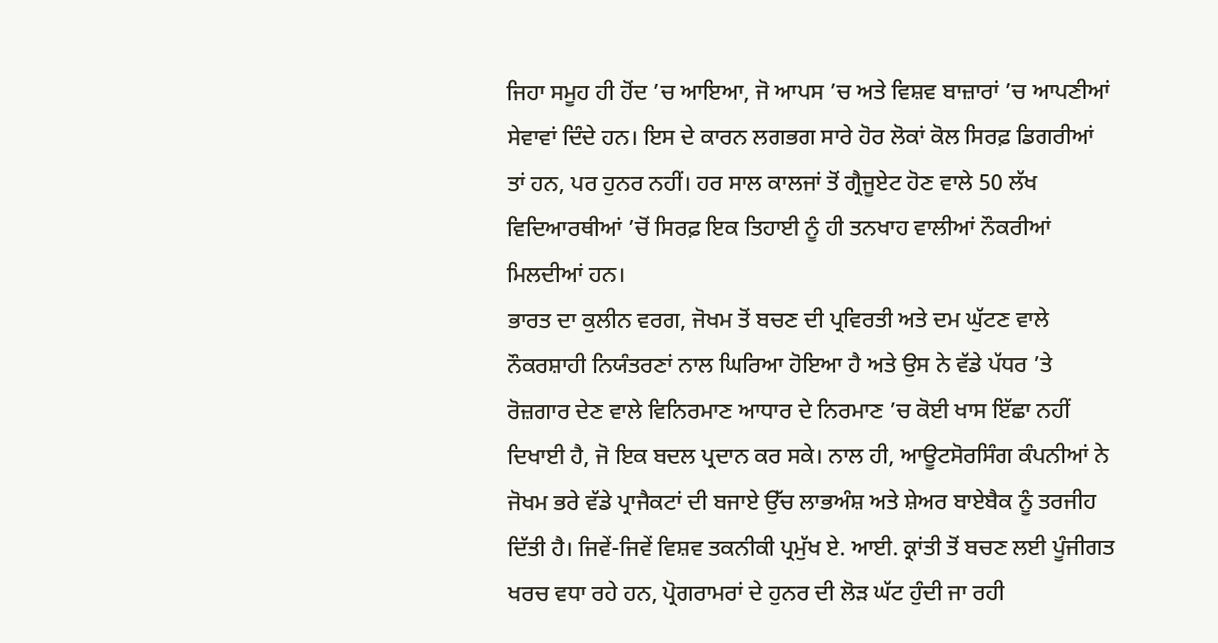ਜਿਹਾ ਸਮੂਹ ਹੀ ਹੋਂਦ ’ਚ ਆਇਆ, ਜੋ ਆਪਸ ’ਚ ਅਤੇ ਵਿਸ਼ਵ ਬਾਜ਼ਾਰਾਂ ’ਚ ਆਪਣੀਆਂ ਸੇਵਾਵਾਂ ਦਿੰਦੇ ਹਨ। ਇਸ ਦੇ ਕਾਰਨ ਲਗਭਗ ਸਾਰੇ ਹੋਰ ਲੋਕਾਂ ਕੋਲ ਸਿਰਫ਼ ਡਿਗਰੀਆਂ ਤਾਂ ਹਨ, ਪਰ ਹੁਨਰ ਨਹੀਂ। ਹਰ ਸਾਲ ਕਾਲਜਾਂ ਤੋਂ ਗ੍ਰੈਜੂਏਟ ਹੋਣ ਵਾਲੇ 50 ਲੱਖ ਵਿਦਿਆਰਥੀਆਂ ’ਚੋਂ ਸਿਰਫ਼ ਇਕ ਤਿਹਾਈ ਨੂੰ ਹੀ ਤਨਖਾਹ ਵਾਲੀਆਂ ਨੌਕਰੀਆਂ ਮਿਲਦੀਆਂ ਹਨ।
ਭਾਰਤ ਦਾ ਕੁਲੀਨ ਵਰਗ, ਜੋਖਮ ਤੋਂ ਬਚਣ ਦੀ ਪ੍ਰਵਿਰਤੀ ਅਤੇ ਦਮ ਘੁੱਟਣ ਵਾਲੇ ਨੌਕਰਸ਼ਾਹੀ ਨਿਯੰਤਰਣਾਂ ਨਾਲ ਘਿਰਿਆ ਹੋਇਆ ਹੈ ਅਤੇ ਉਸ ਨੇ ਵੱਡੇ ਪੱਧਰ ’ਤੇ ਰੋਜ਼ਗਾਰ ਦੇਣ ਵਾਲੇ ਵਿਨਿਰਮਾਣ ਆਧਾਰ ਦੇ ਨਿਰਮਾਣ ’ਚ ਕੋਈ ਖਾਸ ਇੱਛਾ ਨਹੀਂ ਦਿਖਾਈ ਹੈ, ਜੋ ਇਕ ਬਦਲ ਪ੍ਰਦਾਨ ਕਰ ਸਕੇ। ਨਾਲ ਹੀ, ਆਊਟਸੋਰਸਿੰਗ ਕੰਪਨੀਆਂ ਨੇ ਜੋਖਮ ਭਰੇ ਵੱਡੇ ਪ੍ਰਾਜੈਕਟਾਂ ਦੀ ਬਜਾਏ ਉੱਚ ਲਾਭਅੰਸ਼ ਅਤੇ ਸ਼ੇਅਰ ਬਾਏਬੈਕ ਨੂੰ ਤਰਜੀਹ ਦਿੱਤੀ ਹੈ। ਜਿਵੇਂ-ਜਿਵੇਂ ਵਿਸ਼ਵ ਤਕਨੀਕੀ ਪ੍ਰਮੁੱਖ ਏ. ਆਈ. ਕ੍ਰਾਂਤੀ ਤੋਂ ਬਚਣ ਲਈ ਪੂੰਜੀਗਤ ਖਰਚ ਵਧਾ ਰਹੇ ਹਨ, ਪ੍ਰੋਗਰਾਮਰਾਂ ਦੇ ਹੁਨਰ ਦੀ ਲੋੜ ਘੱਟ ਹੁੰਦੀ ਜਾ ਰਹੀ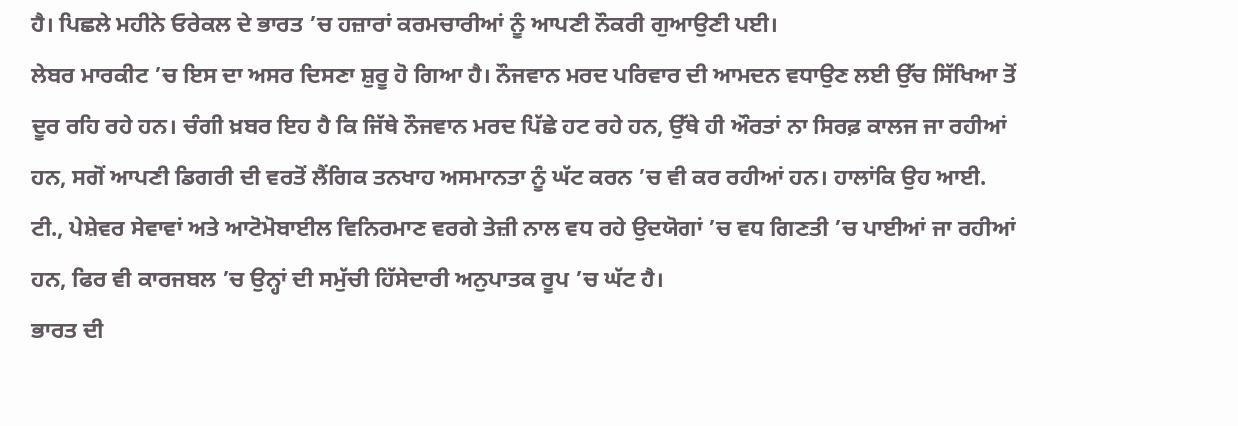ਹੈ। ਪਿਛਲੇ ਮਹੀਨੇ ਓਰੇਕਲ ਦੇ ਭਾਰਤ ’ਚ ਹਜ਼ਾਰਾਂ ਕਰਮਚਾਰੀਆਂ ਨੂੰ ਆਪਣੀ ਨੌਕਰੀ ਗੁਆਉਣੀ ਪਈ।
ਲੇਬਰ ਮਾਰਕੀਟ ’ਚ ਇਸ ਦਾ ਅਸਰ ਦਿਸਣਾ ਸ਼ੁਰੂ ਹੋ ਗਿਆ ਹੈ। ਨੌਜਵਾਨ ਮਰਦ ਪਰਿਵਾਰ ਦੀ ਆਮਦਨ ਵਧਾਉਣ ਲਈ ਉੱਚ ਸਿੱਖਿਆ ਤੋਂ ਦੂਰ ਰਹਿ ਰਹੇ ਹਨ। ਚੰਗੀ ਖ਼ਬਰ ਇਹ ਹੈ ਕਿ ਜਿੱਥੇ ਨੌਜਵਾਨ ਮਰਦ ਪਿੱਛੇ ਹਟ ਰਹੇ ਹਨ, ਉੱਥੇ ਹੀ ਔਰਤਾਂ ਨਾ ਸਿਰਫ਼ ਕਾਲਜ ਜਾ ਰਹੀਆਂ ਹਨ, ਸਗੋਂ ਆਪਣੀ ਡਿਗਰੀ ਦੀ ਵਰਤੋਂ ਲੈਂਗਿਕ ਤਨਖਾਹ ਅਸਮਾਨਤਾ ਨੂੰ ਘੱਟ ਕਰਨ ’ਚ ਵੀ ਕਰ ਰਹੀਆਂ ਹਨ। ਹਾਲਾਂਕਿ ਉਹ ਆਈ. ਟੀ., ਪੇਸ਼ੇਵਰ ਸੇਵਾਵਾਂ ਅਤੇ ਆਟੋਮੋਬਾਈਲ ਵਿਨਿਰਮਾਣ ਵਰਗੇ ਤੇਜ਼ੀ ਨਾਲ ਵਧ ਰਹੇ ਉਦਯੋਗਾਂ ’ਚ ਵਧ ਗਿਣਤੀ ’ਚ ਪਾਈਆਂ ਜਾ ਰਹੀਆਂ ਹਨ, ਫਿਰ ਵੀ ਕਾਰਜਬਲ ’ਚ ਉਨ੍ਹਾਂ ਦੀ ਸਮੁੱਚੀ ਹਿੱਸੇਦਾਰੀ ਅਨੁਪਾਤਕ ਰੂਪ ’ਚ ਘੱਟ ਹੈ।
ਭਾਰਤ ਦੀ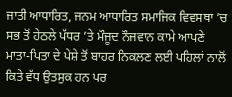ਜਾਤੀ ਆਧਾਰਿਤ, ਜਨਮ ਆਧਾਰਿਤ ਸਮਾਜਿਕ ਵਿਵਸਥਾ ’ਚ ਸਭ ਤੋਂ ਹੇਠਲੇ ਪੱਧਰ ’ਤੇ ਮੌਜੂਦ ਨੌਜਵਾਨ ਕਾਮੇ ਆਪਣੇ ਮਾਤਾ-ਪਿਤਾ ਦੇ ਪੇਸ਼ੇ ਤੋਂ ਬਾਹਰ ਨਿਕਲਣ ਲਈ ਪਹਿਲਾਂ ਨਾਲੋਂ ਕਿਤੇ ਵੱਧ ਉਤਸੁਕ ਹਨ ਪਰ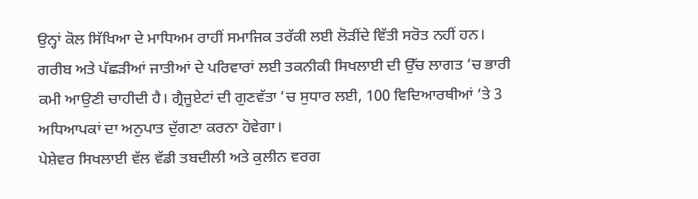ਉਨ੍ਹਾਂ ਕੋਲ ਸਿੱਖਿਆ ਦੇ ਮਾਧਿਅਮ ਰਾਹੀਂ ਸਮਾਜਿਕ ਤਰੱਕੀ ਲਈ ਲੋੜੀਂਦੇ ਵਿੱਤੀ ਸਰੋਤ ਨਹੀਂ ਹਨ। ਗਰੀਬ ਅਤੇ ਪੱਛੜੀਆਂ ਜਾਤੀਆਂ ਦੇ ਪਰਿਵਾਰਾਂ ਲਈ ਤਕਨੀਕੀ ਸਿਖਲਾਈ ਦੀ ਉੱਚ ਲਾਗਤ ’ਚ ਭਾਰੀ ਕਮੀ ਆਉਣੀ ਚਾਹੀਦੀ ਹੈ। ਗ੍ਰੈਜੂਏਟਾਂ ਦੀ ਗੁਣਵੱਤਾ ’ਚ ਸੁਧਾਰ ਲਈ, 100 ਵਿਦਿਆਰਥੀਆਂ ’ਤੇ 3 ਅਧਿਆਪਕਾਂ ਦਾ ਅਨੁਪਾਤ ਦੁੱਗਣਾ ਕਰਨਾ ਹੋਵੇਗਾ।
ਪੇਸ਼ੇਵਰ ਸਿਖਲਾਈ ਵੱਲ ਵੱਡੀ ਤਬਦੀਲੀ ਅਤੇ ਕੁਲੀਨ ਵਰਗ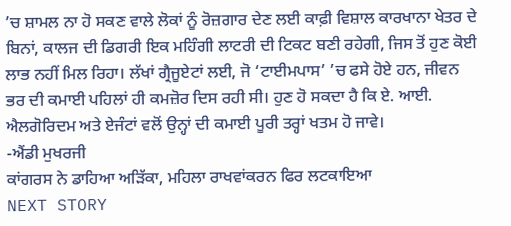’ਚ ਸ਼ਾਮਲ ਨਾ ਹੋ ਸਕਣ ਵਾਲੇ ਲੋਕਾਂ ਨੂੰ ਰੋਜ਼ਗਾਰ ਦੇਣ ਲਈ ਕਾਫ਼ੀ ਵਿਸ਼ਾਲ ਕਾਰਖਾਨਾ ਖੇਤਰ ਦੇ ਬਿਨਾਂ, ਕਾਲਜ ਦੀ ਡਿਗਰੀ ਇਕ ਮਹਿੰਗੀ ਲਾਟਰੀ ਦੀ ਟਿਕਟ ਬਣੀ ਰਹੇਗੀ, ਜਿਸ ਤੋਂ ਹੁਣ ਕੋਈ ਲਾਭ ਨਹੀਂ ਮਿਲ ਰਿਹਾ। ਲੱਖਾਂ ਗ੍ਰੈਜੂਏਟਾਂ ਲਈ, ਜੋ ‘ਟਾਈਮਪਾਸ’ ’ਚ ਫਸੇ ਹੋਏ ਹਨ, ਜੀਵਨ ਭਰ ਦੀ ਕਮਾਈ ਪਹਿਲਾਂ ਹੀ ਕਮਜ਼ੋਰ ਦਿਸ ਰਹੀ ਸੀ। ਹੁਣ ਹੋ ਸਕਦਾ ਹੈ ਕਿ ਏ. ਆਈ. ਐਲਗੋਰਿਦਮ ਅਤੇ ਏਜੰਟਾਂ ਵਲੋਂ ਉਨ੍ਹਾਂ ਦੀ ਕਮਾਈ ਪੂਰੀ ਤਰ੍ਹਾਂ ਖਤਮ ਹੋ ਜਾਵੇ।
-ਐਂਡੀ ਮੁਖਰਜੀ
ਕਾਂਗਰਸ ਨੇ ਡਾਹਿਆ ਅੜਿੱਕਾ, ਮਹਿਲਾ ਰਾਖਵਾਂਕਰਨ ਫਿਰ ਲਟਕਾਇਆ
NEXT STORY